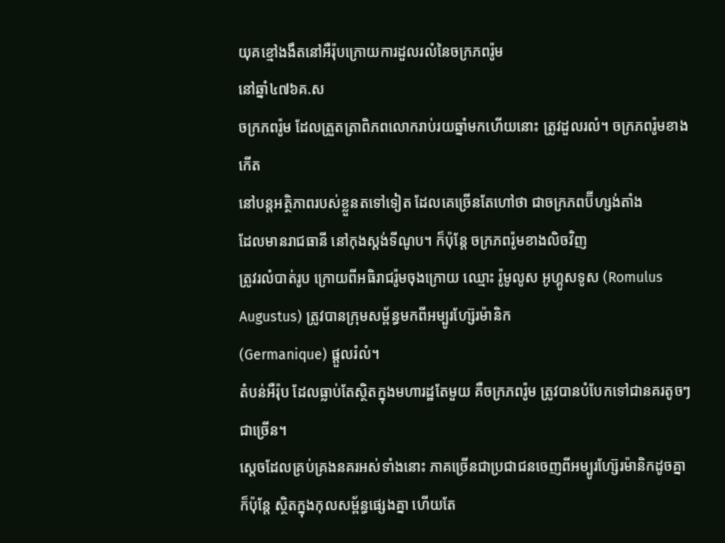យុគខ្មៅងងឹតនៅអឺរ៉ុបក្រោយការដួលរលំនៃចក្រភពរ៉ូម
នៅឆ្នាំ៤៧៦គ.ស
ចក្រភពរ៉ូម ដែលត្រួតត្រាពិភពលោករាប់រយឆ្នាំមកហើយនោះ ត្រូវដួលរលំ។ ចក្រភពរ៉ូមខាងកើត
នៅបន្តអត្ថិភាពរបស់ខ្លួនតទៅទៀត ដែលគេច្រើនតែហៅថា ជាចក្រភពប៊ីហ្សង់តាំង
ដែលមានរាជធានី នៅកុងស្តង់ទីណូប។ ក៏ប៉ុន្តែ ចក្រភពរ៉ូមខាងលិចវិញ
ត្រូវរលំបាត់រូប ក្រោយពីអធិរាជរ៉ូមចុងក្រោយ ឈ្មោះ រ៉ូមូលូស អូហ្គូសទូស (Romulus Augustus) ត្រូវបានក្រុមសម្ព័ន្ធមកពីអម្បូរហ្ស៊ែរម៉ានិក
(Germanique) ផ្តួលរំលំ។
តំបន់អឺរ៉ុប ដែលធ្លាប់តែស្ថិតក្នុងមហារដ្ឋតែមួយ គឺចក្រភពរ៉ូម ត្រូវបានបំបែកទៅជានគរតូចៗជាច្រើន។
ស្តេចដែលគ្រប់គ្រងនគរអស់ទាំងនោះ ភាគច្រើនជាប្រជាជនចេញពីអម្បូរហ្ស៊ែរម៉ានិកដូចគ្នា
ក៏ប៉ុន្តែ ស្ថិតក្នុងកុលសម្ព័ន្ធផ្សេងគ្នា ហើយតែ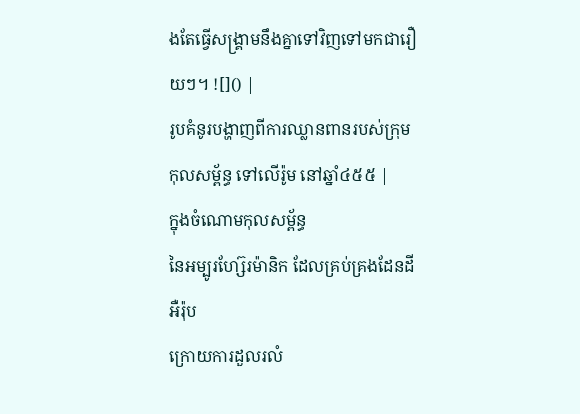ងតែធ្វើសង្រ្គាមនឹងគ្នាទៅវិញទៅមកជារឿយៗ។ ![]() |
រូបគំនូរបង្ហាញពីការឈ្លានពានរបស់ក្រុមកុលសម្ព័ន្ធ ទៅលើរ៉ូម នៅឆ្នាំ៤៥៥ |
ក្នុងចំណោមកុលសម្ព័ន្ធ
នៃអម្បូរហ្ស៊ែរម៉ានិក ដែលគ្រប់គ្រងដែនដីអឺរ៉ុប
ក្រោយការដួលរលំ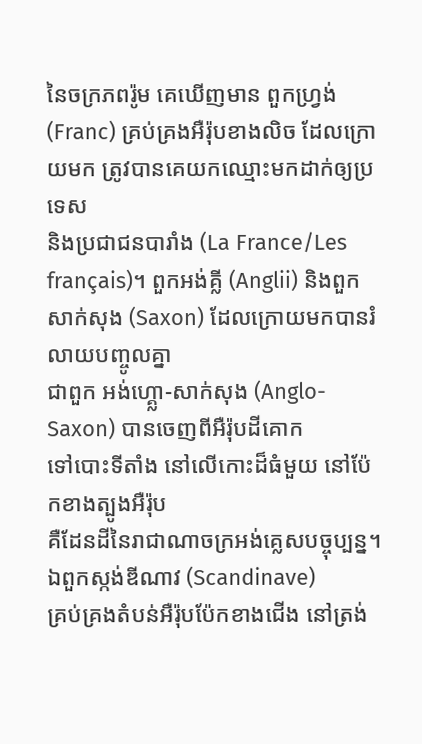នៃចក្រភពរ៉ូម គេឃើញមាន ពួកហ្វ្រង់ (Franc) គ្រប់គ្រងអឺរ៉ុបខាងលិច ដែលក្រោយមក ត្រូវបានគេយកឈ្មោះមកដាក់ឲ្យប្រទេស
និងប្រជាជនបារាំង (La France/Les français)។ ពួកអង់គ្លី (Anglii) និងពួកសាក់សុង (Saxon) ដែលក្រោយមកបានរំលាយបញ្ចូលគ្នា
ជាពួក អង់ហ្គ្លោ-សាក់សុង (Anglo-Saxon) បានចេញពីអឺរ៉ុបដីគោក
ទៅបោះទីតាំង នៅលើកោះដ៏ធំមួយ នៅប៉ែកខាងត្បូងអឺរ៉ុប
គឺដែនដីនៃរាជាណាចក្រអង់គ្លេសបច្ចុប្បន្ន។ ឯពួកស្កង់ឌីណាវ (Scandinave)
គ្រប់គ្រងតំបន់អឺរ៉ុបប៉ែកខាងជើង នៅត្រង់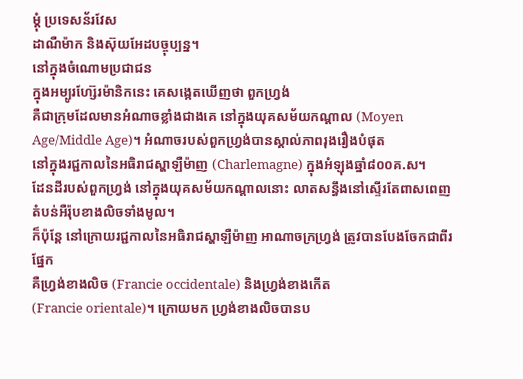ម្តុំ ប្រទេសន័រវែស
ដាណឺម៉ាក និងស៊ុយអែដបច្ចុប្បន្ន។
នៅក្នុងចំណោមប្រជាជន
ក្នុងអម្បូរហ្ស៊ែរម៉ានិកនេះ គេសង្កេតឃើញថា ពួកហ្វ្រង់
គឺជាក្រុមដែលមានអំណាចខ្លាំងជាងគេ នៅក្នុងយុគសម័យកណ្តាល (Moyen
Age/Middle Age)។ អំណាចរបស់ពួកហ្វ្រង់បានស្គាល់ភាពរុងរឿងបំផុត
នៅក្នុងរជ្ជកាលនៃអធិរាជស្ហាឡឺម៉ាញ (Charlemagne) ក្នុងអំឡុងឆ្នាំ៨០០គ.ស។
ដែនដីរបស់ពួកហ្វ្រង់ នៅក្នុងយុគសម័យកណ្តាលនោះ លាតសន្ធឹងនៅស្ទើរតែពាសពេញតំបន់អឺរ៉ុបខាងលិចទាំងមូល។
ក៏ប៉ុន្តែ នៅក្រោយរជ្ជកាលនៃអធិរាជស្ហាឡឺម៉ាញ អាណាចក្រហ្វ្រង់ ត្រូវបានបែងចែកជាពីរផ្នែក
គឺហ្វ្រង់ខាងលិច (Francie occidentale) និងហ្វ្រង់ខាងកើត
(Francie orientale)។ ក្រោយមក ហ្វ្រង់ខាងលិចបានប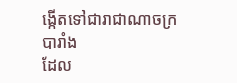ង្កើតទៅជារាជាណាចក្របារាំង
ដែល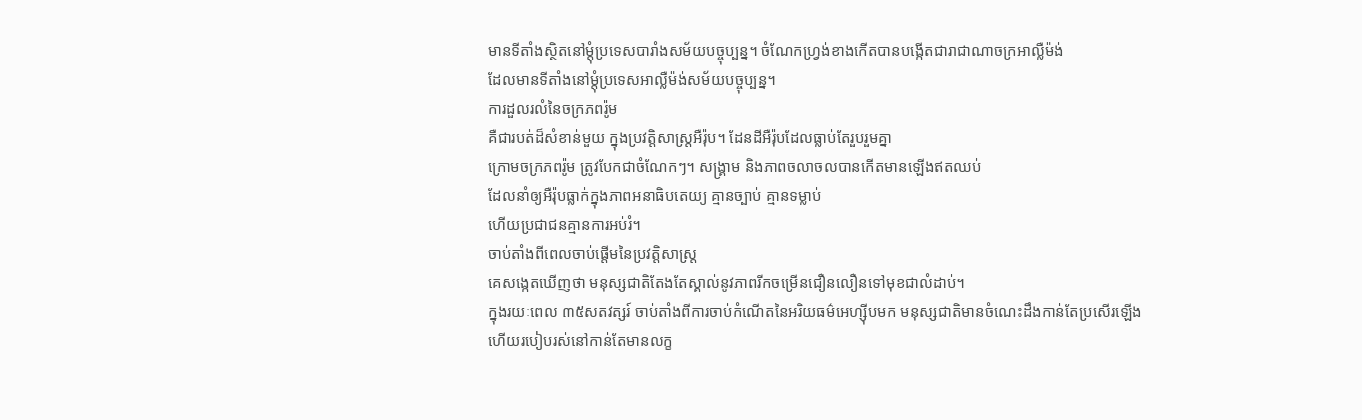មានទីតាំងស្ថិតនៅម្តុំប្រទេសបារាំងសម័យបច្ចុប្បន្ន។ ចំណែកហ្វ្រង់ខាងកើតបានបង្កើតជារាជាណាចក្រអាល្លឺម៉ង់
ដែលមានទីតាំងនៅម្តុំប្រទេសអាល្លឺម៉ង់សម័យបច្ចុប្បន្ន។
ការដួលរលំនៃចក្រភពរ៉ូម
គឺជារបត់ដ៏សំខាន់មួយ ក្នុងប្រវត្តិសាស្រ្តអឺរ៉ុប។ ដែនដីអឺរ៉ុបដែលធ្លាប់តែរួបរួមគ្នា
ក្រោមចក្រភពរ៉ូម ត្រូវបែកជាចំណែកៗ។ សង្រ្គាម និងភាពចលាចលបានកើតមានឡើងឥតឈប់
ដែលនាំឲ្យអឺរ៉ុបធ្លាក់ក្នុងភាពអនាធិបតេយ្យ គ្មានច្បាប់ គ្មានទម្លាប់
ហើយប្រជាជនគ្មានការអប់រំ។
ចាប់តាំងពីពេលចាប់ផ្តើមនៃប្រវត្តិសាស្រ្ត
គេសង្កេតឃើញថា មនុស្សជាតិតែងតែស្គាល់នូវភាពរីកចម្រើនជឿនលឿនទៅមុខជាលំដាប់។
ក្នុងរយៈពេល ៣៥សតវត្សរ៍ ចាប់តាំងពីការចាប់កំណើតនៃអរិយធម៌អេហ្ស៊ីបមក មនុស្សជាតិមានចំណេះដឹងកាន់តែប្រសើរឡើង
ហើយរបៀបរស់នៅកាន់តែមានលក្ខ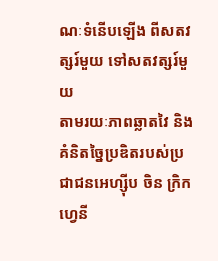ណៈទំនើបឡើង ពីសតវត្សរ៍មួយ ទៅសតវត្សរ៍មួយ
តាមរយៈភាពឆ្លាតវៃ និងគំនិតច្នៃប្រឌិតរបស់ប្រជាជនអេហ្ស៊ីប ចិន ក្រិក
ហ្វេនី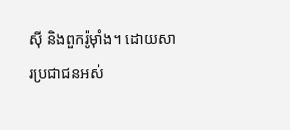ស៊ី និងពួករ៉ូម៉ាំង។ ដោយសារប្រជាជនអស់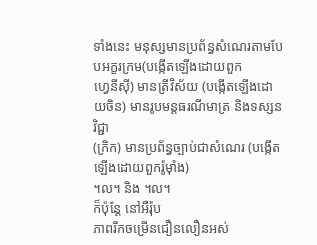ទាំងនេះ មនុស្សមានប្រព័ន្ធសំណេរតាមបែបអក្ខរក្រម(បង្កើតឡើងដោយពួក
ហ្វេនីស៊ី) មានត្រីវិស័យ (បង្កើតឡើងដោយចិន) មានរូបមន្តធរណីមាត្រ និងទស្សនវិជ្ជា
(ក្រិក) មានប្រព័ន្ធច្បាប់ជាសំណេរ (បង្កើតឡើងដោយពួករ៉ូម៉ាំង)
។ល។ និង ។ល។
ក៏ប៉ុន្តែ នៅអឺរ៉ុប
ភាពរីកចម្រើនជឿនលឿនអស់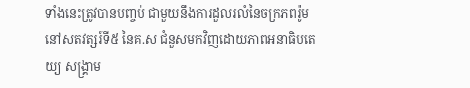ទាំងនេះត្រូវបានបញ្ចប់ ជាមួយនឹងការដួលរលំនៃចក្រភពរ៉ូម
នៅសតវត្សរ៍ទី៥ នៃគ.ស ជំនួសមកវិញដោយភាពអនាធិបតេយ្យ សង្រ្គាម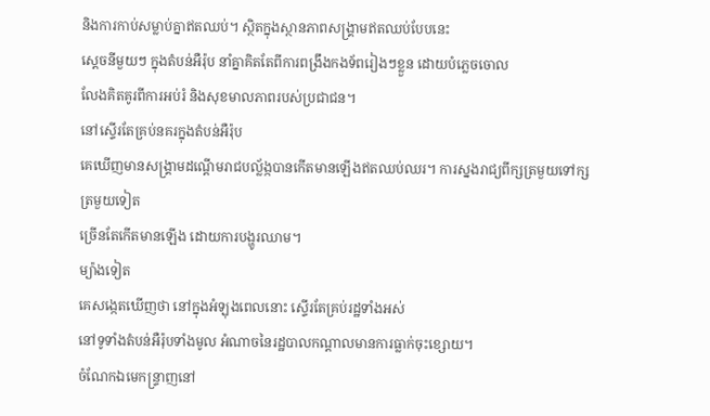និងការកាប់សម្លាប់គ្នាឥតឈប់។ ស្ថិតក្នុងស្ថានភាពសង្រ្គាមឥតឈប់បែបនេះ
ស្តេចនីមួយៗ ក្នុងតំបន់អឺរ៉ុប នាំគ្នាគិតតែពីការពង្រឹងកងទ័ពរៀងៗខ្លួន ដោយបំភ្លេចចោល
លែងគិតគូរពីការអប់រំ និងសុខមាលភាពរបស់ប្រជាជន។
នៅស្ទើរតែគ្រប់នគរក្នុងតំបន់អឺរ៉ុប
គេឃើញមានសង្រ្គាមដណ្តើមរាជបល្ល័ង្កបានកើតមានឡើងឥតឈប់ឈរ។ ការស្នងរាជ្យពីក្សត្រមួយទៅក្សត្រមួយទៀត
ច្រើនតែកើតមានឡើង ដោយការបង្ហូរឈាម។
ម្យ៉ាងទៀត
គេសង្កេតឃើញថា នៅក្នុងអំឡុងពេលនោះ ស្ទើរតែគ្រប់រដ្ឋទាំងអស់
នៅទូទាំងតំបន់អឺរ៉ុបទាំងមូល អំណាចនៃរដ្ឋបាលកណ្តាលមានការធ្លាក់ចុះខ្សោយ។
ចំណែកឯមេកន្ទ្រាញនៅ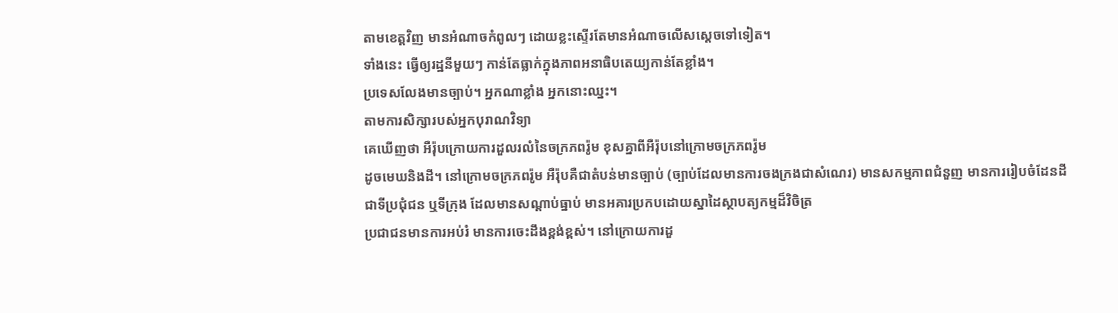តាមខេត្តវិញ មានអំណាចកំពូលៗ ដោយខ្លះស្ទើរតែមានអំណាចលើសស្តេចទៅទៀត។
ទាំងនេះ ធ្វើឲ្យរដ្ឋនីមួយៗ កាន់តែធ្លាក់ក្នុងភាពអនាធិបតេយ្យកាន់តែខ្លាំង។
ប្រទេសលែងមានច្បាប់។ អ្នកណាខ្លាំង អ្នកនោះឈ្នះ។
តាមការសិក្សារបស់អ្នកបុរាណវិទ្យា
គេឃើញថា អឺរ៉ុបក្រោយការដួលរលំនៃចក្រភពរ៉ូម ខុសគ្នាពីអឺរ៉ុបនៅក្រោមចក្រភពរ៉ូម
ដូចមេឃនិងដី។ នៅក្រោមចក្រភពរ៉ូម អឺរ៉ុបគឺជាតំបន់មានច្បាប់ (ច្បាប់ដែលមានការចងក្រងជាសំណេរ) មានសកម្មភាពជំនួញ មានការរៀបចំដែនដី
ជាទីប្រជុំជន ឬទីក្រុង ដែលមានសណ្តាប់ធ្នាប់ មានអគារប្រកបដោយស្នាដៃស្ថាបត្យកម្មដ៏វិចិត្រ
ប្រជាជនមានការអប់រំ មានការចេះដឹងខ្ពង់ខ្ពស់។ នៅក្រោយការដួ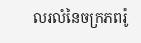លរលំនៃចក្រភពរ៉ូ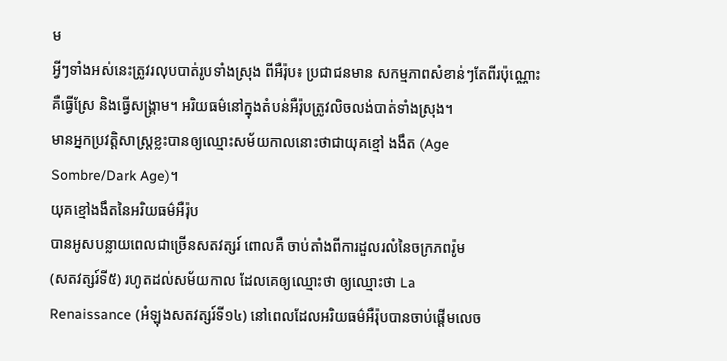ម
អ្វីៗទាំងអស់នេះត្រូវរលុបបាត់រូបទាំងស្រុង ពីអឺរ៉ុប៖ ប្រជាជនមាន សកម្មភាពសំខាន់ៗតែពីរប៉ុណ្ណោះ
គឺធ្វើស្រែ និងធ្វើសង្រ្គាម។ អរិយធម៌នៅក្នុងតំបន់អឺរ៉ុបត្រូវលិចលង់បាត់ទាំងស្រុង។
មានអ្នកប្រវត្តិសាស្រ្តខ្លះបានឲ្យឈ្មោះសម័យកាលនោះថាជាយុគខ្មៅ ងងឹត (Age
Sombre/Dark Age)។
យុគខ្មៅងងឹតនៃអរិយធម៌អឺរ៉ុប
បានអូសបន្លាយពេលជាច្រើនសតវត្សរ៍ ពោលគឺ ចាប់តាំងពីការដួលរលំនៃចក្រភពរ៉ូម
(សតវត្សរ៍ទី៥) រហូតដល់សម័យកាល ដែលគេឲ្យឈ្មោះថា ឲ្យឈ្មោះថា La
Renaissance (អំឡុងសតវត្សរ៍ទី១៤) នៅពេលដែលអរិយធម៌អឺរ៉ុបបានចាប់ផ្តើមលេច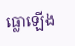ធ្លោឡើង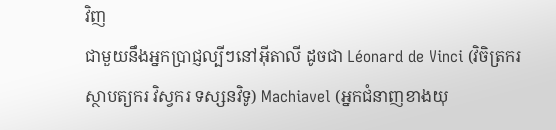វិញ
ជាមួយនឹងអ្នកប្រាជ្ញល្បីៗនៅអ៊ីតាលី ដូចជា Léonard de Vinci (វិចិត្រករ
ស្ថាបត្យករ វិស្វករ ទស្សនវិទូ) Machiavel (អ្នកជំនាញខាងយុ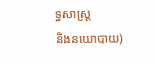ទ្ធសាស្រ្ត
និងនយោបាយ)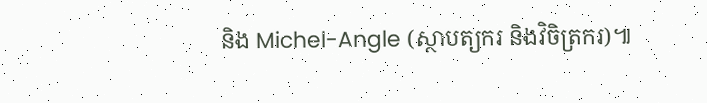និង Michel-Angle (ស្ថាបត្យករ និងវិចិត្រករ)៕